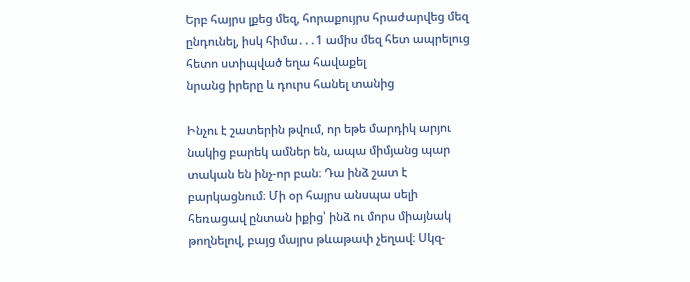Երբ հայրս լքեց մեզ, հորաքույրս հրաժարվեց մեզ ընդունել, իսկ հիմա․․․1 ամիս մեզ հետ ապրելուց հետո ստիպված եղա հավաքել
նրանց իրերը և դուրս հանել տանից

Ինչու է շատերին թվում, որ եթե մարդիկ արյու նակից բարեկ ամներ են, ապա միմյանց պար տական են ինչ-որ բան։ Դա ինձ շատ է
բարկացնում։ Մի օր հայրս անսպա սելի հեռացավ ընտան իքից՝ ինձ ու մորս միայնակ թողնելով, բայց մայրս թևաթափ չեղավ։ Սկզ-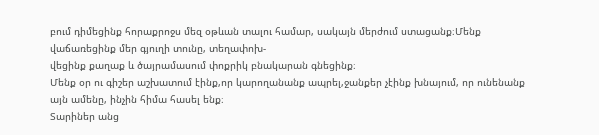բում դիմեցինք հորաքրոջս մեզ օթևան տալու համար, սակայն մերժում ստացանք։Մենք վաճառեցինք մեր գյուղի տունը, տեղափոխ-
վեցինք քաղաք և ծայրամասում փոքրիկ բնակարան գնեցինք։
Մենք օր ու գիշեր աշխատում էինք,որ կարողանանք ապրել,ջանքեր չէինք խնայում, որ ունենանք այն ամենը, ինչին հիմա հասել ենք։
Տարիներ անց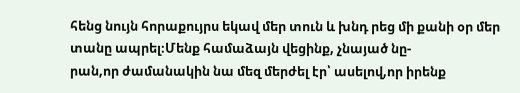հենց նույն հորաքույրս եկավ մեր տուն և խնդ րեց մի քանի օր մեր տանը ապրել։Մենք համաձայն վեցինք, չնայած նը-
րան,որ ժամանակին նա մեզ մերժել էր՝ ասելով,որ իրենք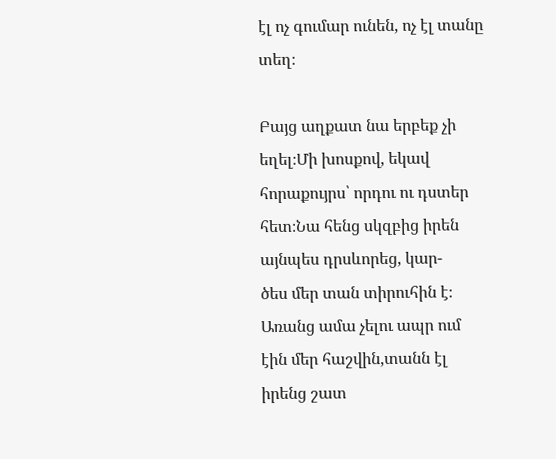էլ ոչ գումար ունեն, ոչ էլ տանը տեղ։

Բայց աղքատ նա երբեք չի եղել։Մի խոսքով, եկավ հորաքույրս՝ որդու ու դստեր հետ։Նա հենց սկզբից իրեն այնպես դրսևորեց, կար-
ծես մեր տան տիրուհին է։ Առանց ամա չելու ապր ում էին մեր հաշվին,տանն էլ իրենց շատ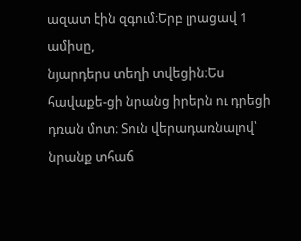ազատ էին զգում։Երբ լրացավ 1 ամիսը,
նյարդերս տեղի տվեցին։Ես հավաքե-ցի նրանց իրերն ու դրեցի դռան մոտ։ Տուն վերադառնալով՝ նրանք տհաճ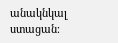անակնկալ ստացան։